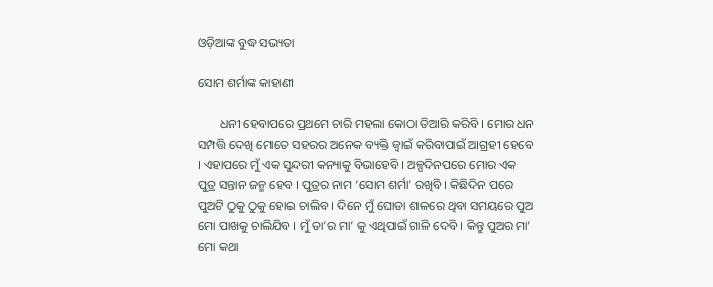ଓଡ଼ିଆଙ୍କ ବୁଦ୍ଧ ସଭ୍ୟତା

ସୋମ ଶର୍ମାଙ୍କ କାହାଣୀ

       ଧନୀ ହେବାପରେ ପ୍ରଥମେ ଚାରି ମହଲା କୋଠା ତିଆରି କରିବି । ମୋର ଧନ ସମ୍ପତ୍ତି ଦେଖି ମୋତେ ସହରର ଅନେକ ବ୍ୟକ୍ତି ଜ୍ୱାଇଁ କରିବାପାଇଁ ଆଗ୍ରହୀ ହେବେ । ଏହାପରେ ମୁଁ ଏକ ସୁନ୍ଦରୀ କନ୍ୟାକୁ ବିଭାହେବି । ଅଳ୍ପଦିନପରେ ମୋର ଏକ ପୁତ୍ର ସନ୍ତାନ ଜନ୍ମ ହେବ । ପୁତ୍ରର ନାମ ‘ସୋମ ଶର୍ମା’ ରଖିବି । କିଛିଦିନ ପରେ ପୁଅଟି ଠୁକୁ ଠୁକୁ ହୋଇ ଚାଲିବ । ଦିନେ ମୁଁ ଘୋଡା ଶାଳରେ ଥିବା ସମୟରେ ପୁଅ ମୋ ପାଖକୁ ଚାଲିଯିବ । ମୁଁ ତା’ର ମା’ କୁ ଏଥିପାଇଁ ଗାଳି ଦେବି । କିନ୍ତୁ ପୁଅର ମା’ ମୋ କଥା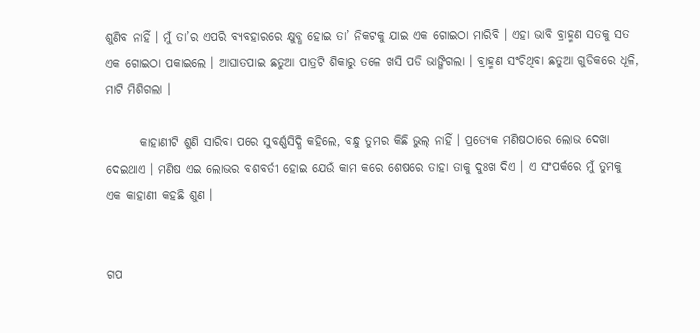ଶୁଣିବ ନାହିଁ । ମୁଁ ତା’ର ଏପରି ବ୍ୟବହାରରେ କ୍ଷୁବ୍ଧ ହୋଇ ତା’ ନିକଟକୁ ଯାଇ ଏକ ଗୋଇଠା ମାରିବି । ଏହା ଭାବି ବ୍ରାହ୍ମଣ ସତକୁ ସତ ଏକ ଗୋଇଠା ପକାଇଲେ । ଆଘାତପାଇ ଛତୁଆ ପାତ୍ରଟି ଶିକାରୁ ତଳେ ଖସି ପଡି ଭାଙ୍ଗିଗଲା । ବ୍ରାହ୍ମଣ ସଂଚିଥିବା ଛତୁଆ ଗୁଡିକରେ ଧୂଳି, ମାଟି ମିଶିଗଲା ।

       କାହାଣୀଟି ଶୁଣି ସାରିବା ପରେ ସୁବର୍ଣ୍ଣସିଦ୍ଧି କହିଲେ, ବନ୍ଧୁ ତୁମର କିଛି ଭୁଲ୍ ନାହିଁ । ପ୍ରତ୍ୟେକ ମଣିଷଠାରେ ଲୋଭ ଦେଖା ଦେଇଥାଏ । ମଣିଷ ଏଇ ଲୋଭର ବଶବର୍ତୀ ହୋଇ ଯେଉଁ କାମ କରେ ଶେଷରେ ତାହା ତାକୁ ଦୁଃଖ ଦିଏ । ଏ ସଂପର୍କରେ ମୁଁ ତୁମକୁ ଏକ କାହାଣୀ କହଛି ଶୁଣ ।


ଗପ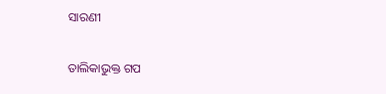ସାରଣୀ

ତାଲିକାଭୁକ୍ତ ଗପ